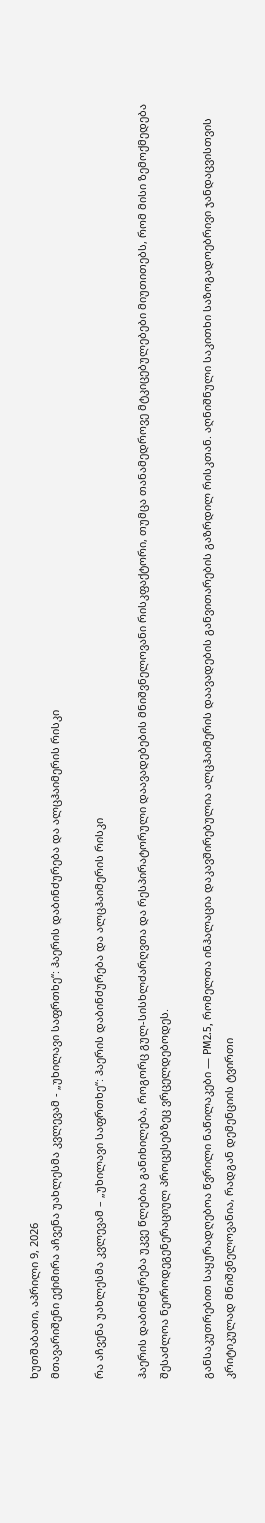ხუთშაბათი, აპრილი 9, 2026
მთავარიშენი ექიმირა აჩვენა უახლესმა კვლევამ - „უხილავი საფრთხე“: ჰაერის დაბინძურება და ალცჰაიმერის რისკი

რა აჩვენა უახლესმა კვლევამ – „უხილავი საფრთხე“: ჰაერის დაბინძურება და ალცჰაიმერის რისკი

ჰაერის დაბინძურება უკვე წლებია განიხილება, როგორც გულ-სისხლძარღვთა და რესპირატორული დაავადებების მნიშვნელოვანი რისკფაქტორი, თუმცა თანამედროვე მტკიცებულებები მიუთითებს, რომ მისი ზემოქმედება შესაძლოა ნეიროდეგენერაციულ პროცესებზეც ვრცელდებოდეს.

განსაკუთრებით საყურადღებოა წვრილი ნაწილაკები — PM2.5, რომელთა ინჰალაცია დაკავშირებულია ალცჰაიმერის დაავადების განვითარების გაზრდილ რისკთან. აღნიშნული საკითხი საზოგადოებრივი ჯანდაცვისთვის კრიტიკულად მნიშვნელოვანია, რადგან დემენციის ტვირთი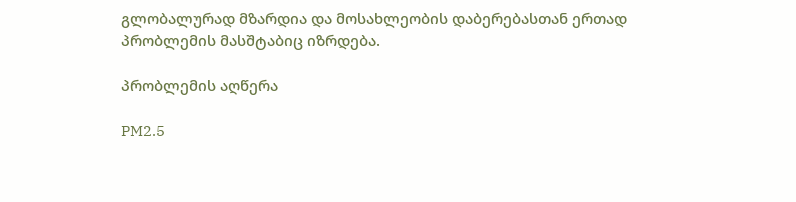გლობალურად მზარდია და მოსახლეობის დაბერებასთან ერთად პრობლემის მასშტაბიც იზრდება.

პრობლემის აღწერა

PM2.5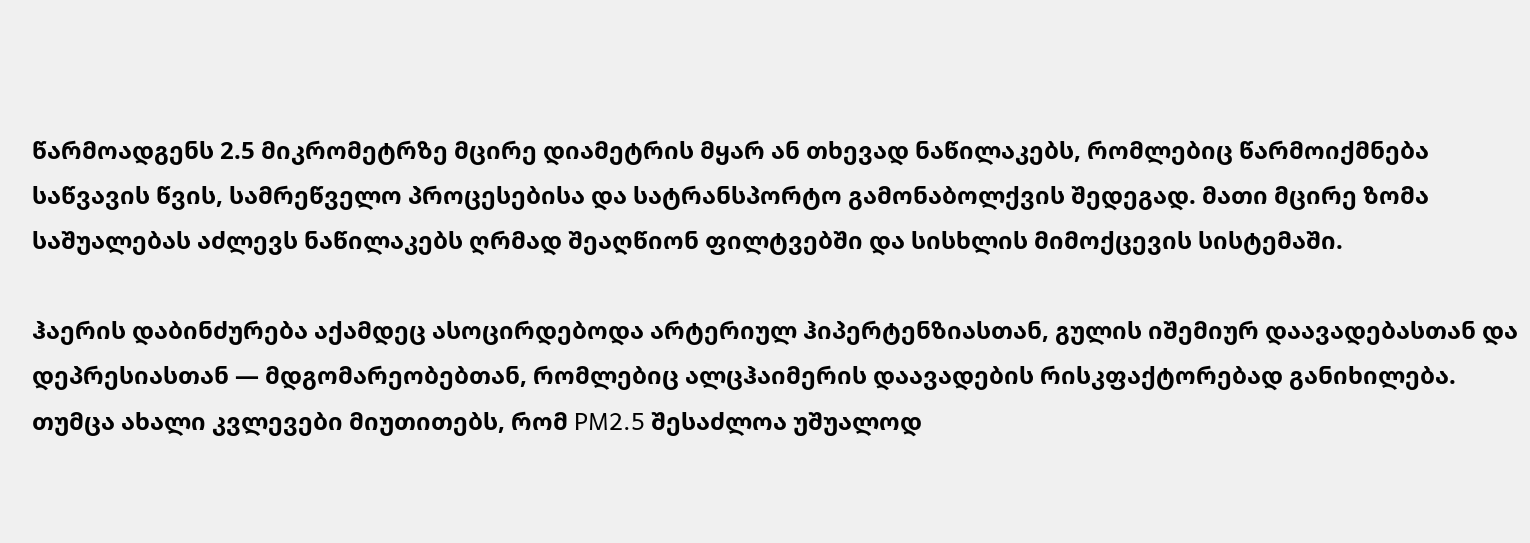წარმოადგენს 2.5 მიკრომეტრზე მცირე დიამეტრის მყარ ან თხევად ნაწილაკებს, რომლებიც წარმოიქმნება საწვავის წვის, სამრეწველო პროცესებისა და სატრანსპორტო გამონაბოლქვის შედეგად. მათი მცირე ზომა საშუალებას აძლევს ნაწილაკებს ღრმად შეაღწიონ ფილტვებში და სისხლის მიმოქცევის სისტემაში.

ჰაერის დაბინძურება აქამდეც ასოცირდებოდა არტერიულ ჰიპერტენზიასთან, გულის იშემიურ დაავადებასთან და დეპრესიასთან — მდგომარეობებთან, რომლებიც ალცჰაიმერის დაავადების რისკფაქტორებად განიხილება. თუმცა ახალი კვლევები მიუთითებს, რომ PM2.5 შესაძლოა უშუალოდ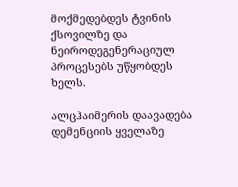მოქმედებდეს ტვინის ქსოვილზე და ნეიროდეგენერაციულ პროცესებს უწყობდეს ხელს.

ალცჰაიმერის დაავადება დემენციის ყველაზე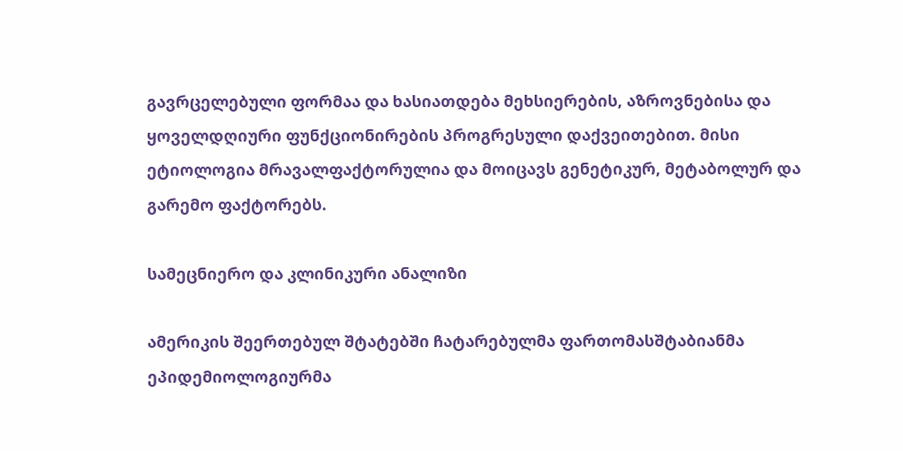გავრცელებული ფორმაა და ხასიათდება მეხსიერების, აზროვნებისა და ყოველდღიური ფუნქციონირების პროგრესული დაქვეითებით. მისი ეტიოლოგია მრავალფაქტორულია და მოიცავს გენეტიკურ, მეტაბოლურ და გარემო ფაქტორებს.

სამეცნიერო და კლინიკური ანალიზი

ამერიკის შეერთებულ შტატებში ჩატარებულმა ფართომასშტაბიანმა ეპიდემიოლოგიურმა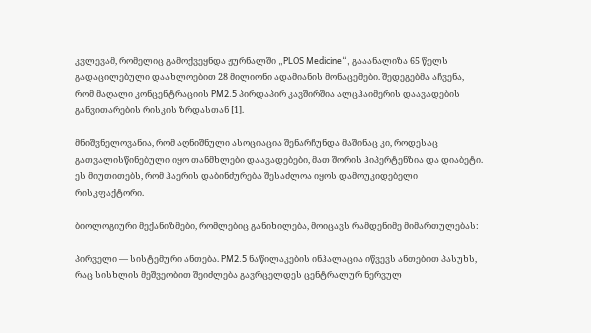კვლევამ, რომელიც გამოქვეყნდა ჟურნალში „PLOS Medicine“, გააანალიზა 65 წელს გადაცილებული დაახლოებით 28 მილიონი ადამიანის მონაცემები. შედეგებმა აჩვენა, რომ მაღალი კონცენტრაციის PM2.5 პირდაპირ კავშირშია ალცჰაიმერის დაავადების განვითარების რისკის ზრდასთან [1].

მნიშვნელოვანია, რომ აღნიშნული ასოციაცია შენარჩუნდა მაშინაც კი, როდესაც გათვალისწინებული იყო თანმხლები დაავადებები, მათ შორის ჰიპერტენზია და დიაბეტი. ეს მიუთითებს, რომ ჰაერის დაბინძურება შესაძლოა იყოს დამოუკიდებელი რისკფაქტორი.

ბიოლოგიური მექანიზმები, რომლებიც განიხილება, მოიცავს რამდენიმე მიმართულებას:

პირველი — სისტემური ანთება. PM2.5 ნაწილაკების ინჰალაცია იწვევს ანთებით პასუხს, რაც სისხლის მეშვეობით შეიძლება გავრცელდეს ცენტრალურ ნერვულ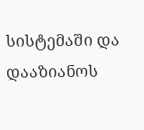სისტემაში და დააზიანოს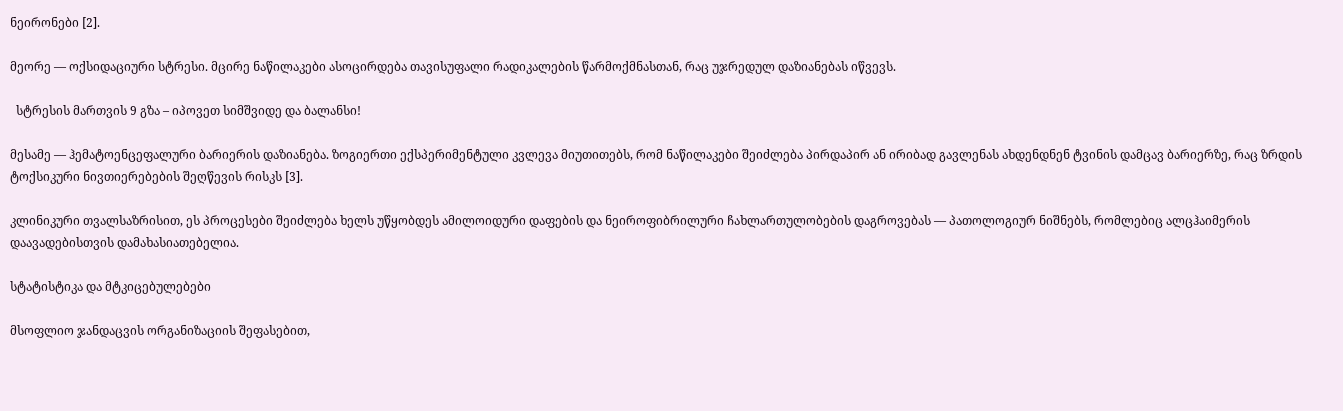ნეირონები [2].

მეორე — ოქსიდაციური სტრესი. მცირე ნაწილაკები ასოცირდება თავისუფალი რადიკალების წარმოქმნასთან, რაც უჯრედულ დაზიანებას იწვევს.

  სტრესის მართვის 9 გზა – იპოვეთ სიმშვიდე და ბალანსი!

მესამე — ჰემატოენცეფალური ბარიერის დაზიანება. ზოგიერთი ექსპერიმენტული კვლევა მიუთითებს, რომ ნაწილაკები შეიძლება პირდაპირ ან ირიბად გავლენას ახდენდნენ ტვინის დამცავ ბარიერზე, რაც ზრდის ტოქსიკური ნივთიერებების შეღწევის რისკს [3].

კლინიკური თვალსაზრისით, ეს პროცესები შეიძლება ხელს უწყობდეს ამილოიდური დაფების და ნეიროფიბრილური ჩახლართულობების დაგროვებას — პათოლოგიურ ნიშნებს, რომლებიც ალცჰაიმერის დაავადებისთვის დამახასიათებელია.

სტატისტიკა და მტკიცებულებები

მსოფლიო ჯანდაცვის ორგანიზაციის შეფასებით,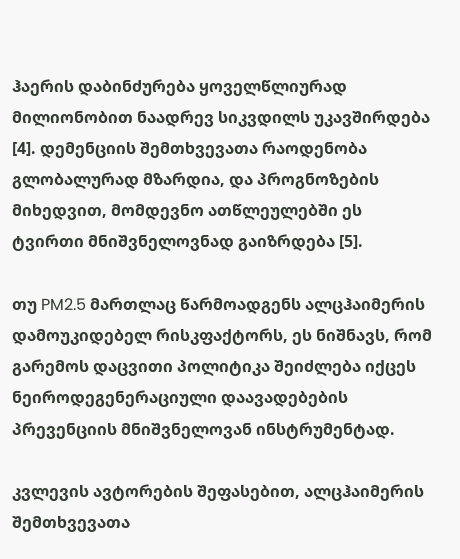ჰაერის დაბინძურება ყოველწლიურად მილიონობით ნაადრევ სიკვდილს უკავშირდება [4]. დემენციის შემთხვევათა რაოდენობა გლობალურად მზარდია, და პროგნოზების მიხედვით, მომდევნო ათწლეულებში ეს ტვირთი მნიშვნელოვნად გაიზრდება [5].

თუ PM2.5 მართლაც წარმოადგენს ალცჰაიმერის დამოუკიდებელ რისკფაქტორს, ეს ნიშნავს, რომ გარემოს დაცვითი პოლიტიკა შეიძლება იქცეს ნეიროდეგენერაციული დაავადებების პრევენციის მნიშვნელოვან ინსტრუმენტად.

კვლევის ავტორების შეფასებით, ალცჰაიმერის შემთხვევათა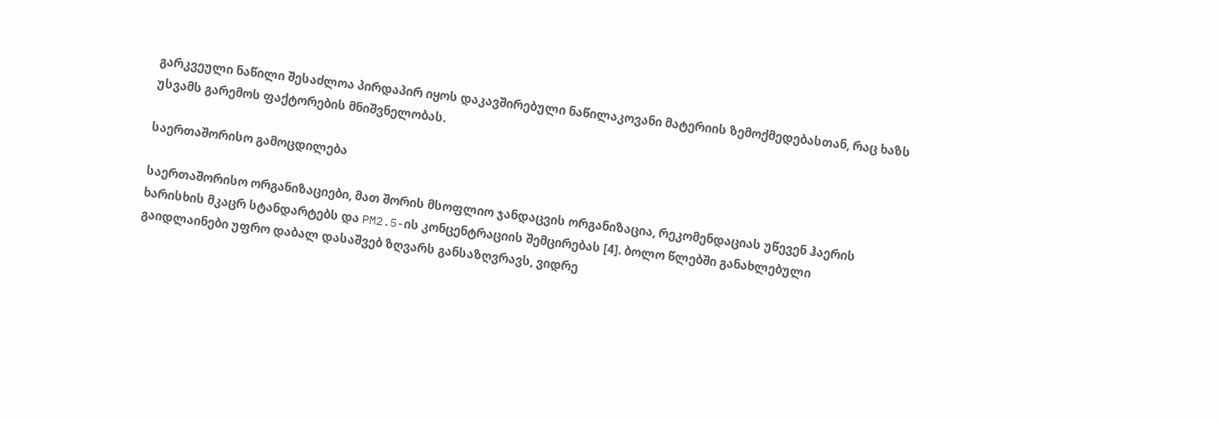გარკვეული ნაწილი შესაძლოა პირდაპირ იყოს დაკავშირებული ნაწილაკოვანი მატერიის ზემოქმედებასთან, რაც ხაზს უსვამს გარემოს ფაქტორების მნიშვნელობას.

საერთაშორისო გამოცდილება

საერთაშორისო ორგანიზაციები, მათ შორის მსოფლიო ჯანდაცვის ორგანიზაცია, რეკომენდაციას უწევენ ჰაერის ხარისხის მკაცრ სტანდარტებს და PM2.5-ის კონცენტრაციის შემცირებას [4]. ბოლო წლებში განახლებული გაიდლაინები უფრო დაბალ დასაშვებ ზღვარს განსაზღვრავს, ვიდრე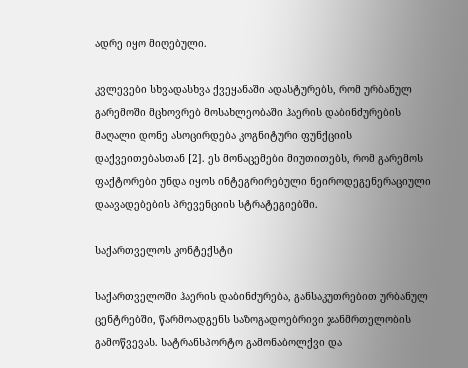ადრე იყო მიღებული.

კვლევები სხვადასხვა ქვეყანაში ადასტურებს, რომ ურბანულ გარემოში მცხოვრებ მოსახლეობაში ჰაერის დაბინძურების მაღალი დონე ასოცირდება კოგნიტური ფუნქციის დაქვეითებასთან [2]. ეს მონაცემები მიუთითებს, რომ გარემოს ფაქტორები უნდა იყოს ინტეგრირებული ნეიროდეგენერაციული დაავადებების პრევენციის სტრატეგიებში.

საქართველოს კონტექსტი

საქართველოში ჰაერის დაბინძურება, განსაკუთრებით ურბანულ ცენტრებში, წარმოადგენს საზოგადოებრივი ჯანმრთელობის გამოწვევას. სატრანსპორტო გამონაბოლქვი და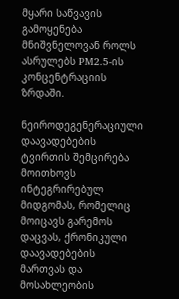მყარი საწვავის გამოყენება მნიშვნელოვან როლს ასრულებს PM2.5-ის კონცენტრაციის ზრდაში.

ნეიროდეგენერაციული დაავადებების ტვირთის შემცირება მოითხოვს ინტეგრირებულ მიდგომას, რომელიც მოიცავს გარემოს დაცვას, ქრონიკული დაავადებების მართვას და მოსახლეობის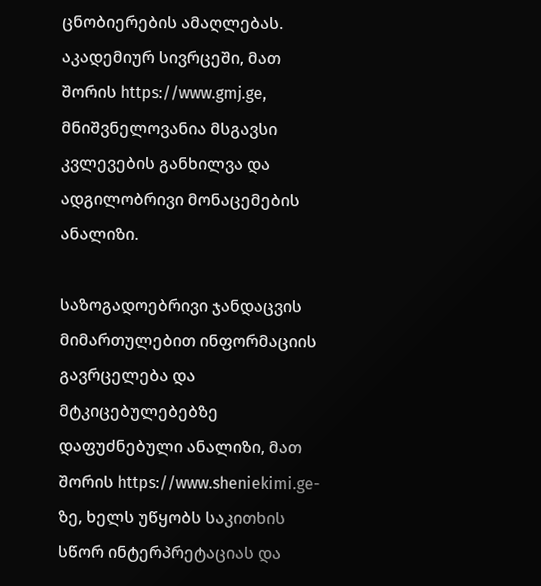ცნობიერების ამაღლებას. აკადემიურ სივრცეში, მათ შორის https://www.gmj.ge, მნიშვნელოვანია მსგავსი კვლევების განხილვა და ადგილობრივი მონაცემების ანალიზი.

საზოგადოებრივი ჯანდაცვის მიმართულებით ინფორმაციის გავრცელება და მტკიცებულებებზე დაფუძნებული ანალიზი, მათ შორის https://www.sheniekimi.ge-ზე, ხელს უწყობს საკითხის სწორ ინტერპრეტაციას და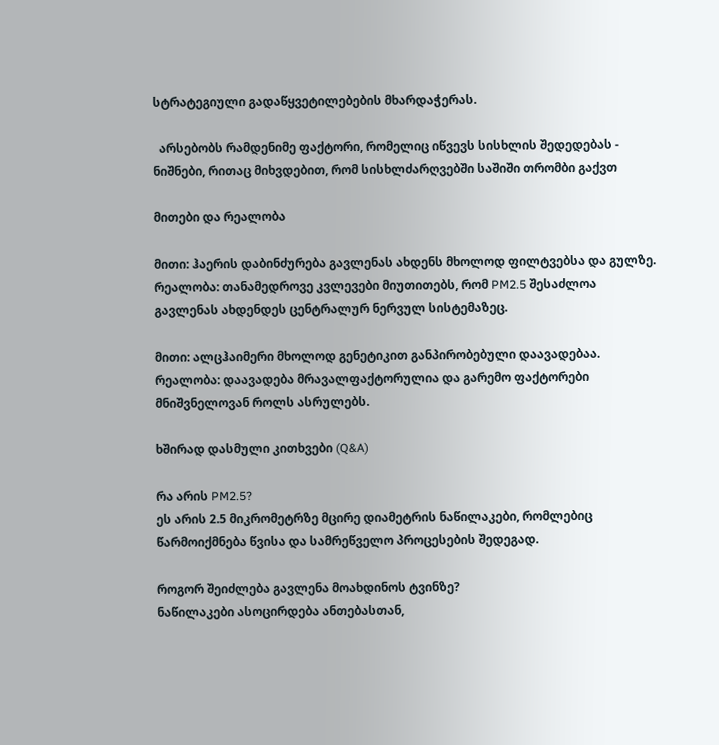სტრატეგიული გადაწყვეტილებების მხარდაჭერას.

  არსებობს რამდენიმე ფაქტორი, რომელიც იწვევს სისხლის შედედებას - ნიშნები, რითაც მიხვდებით, რომ სისხლძარღვებში საშიში თრომბი გაქვთ

მითები და რეალობა

მითი: ჰაერის დაბინძურება გავლენას ახდენს მხოლოდ ფილტვებსა და გულზე.
რეალობა: თანამედროვე კვლევები მიუთითებს, რომ PM2.5 შესაძლოა გავლენას ახდენდეს ცენტრალურ ნერვულ სისტემაზეც.

მითი: ალცჰაიმერი მხოლოდ გენეტიკით განპირობებული დაავადებაა.
რეალობა: დაავადება მრავალფაქტორულია და გარემო ფაქტორები მნიშვნელოვან როლს ასრულებს.

ხშირად დასმული კითხვები (Q&A)

რა არის PM2.5?
ეს არის 2.5 მიკრომეტრზე მცირე დიამეტრის ნაწილაკები, რომლებიც წარმოიქმნება წვისა და სამრეწველო პროცესების შედეგად.

როგორ შეიძლება გავლენა მოახდინოს ტვინზე?
ნაწილაკები ასოცირდება ანთებასთან,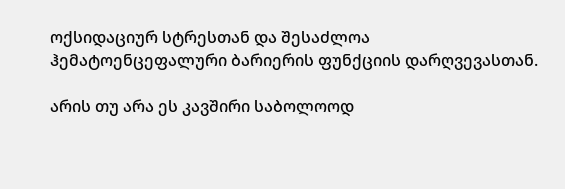ოქსიდაციურ სტრესთან და შესაძლოა ჰემატოენცეფალური ბარიერის ფუნქციის დარღვევასთან.

არის თუ არა ეს კავშირი საბოლოოდ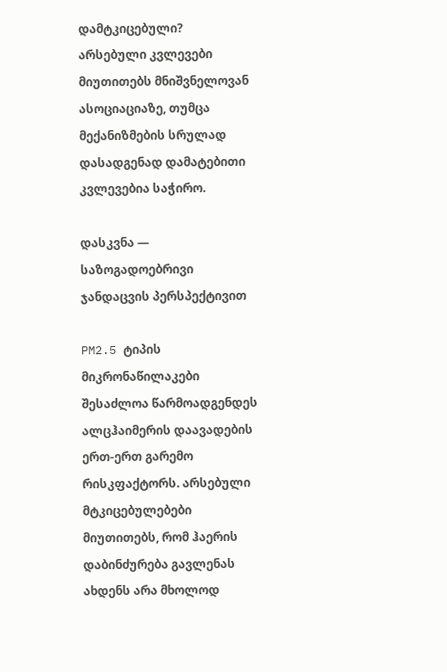დამტკიცებული?
არსებული კვლევები მიუთითებს მნიშვნელოვან ასოციაციაზე, თუმცა მექანიზმების სრულად დასადგენად დამატებითი კვლევებია საჭირო.

დასკვნა — საზოგადოებრივი ჯანდაცვის პერსპექტივით

PM2.5 ტიპის მიკრონაწილაკები შესაძლოა წარმოადგენდეს ალცჰაიმერის დაავადების ერთ-ერთ გარემო რისკფაქტორს. არსებული მტკიცებულებები მიუთითებს, რომ ჰაერის დაბინძურება გავლენას ახდენს არა მხოლოდ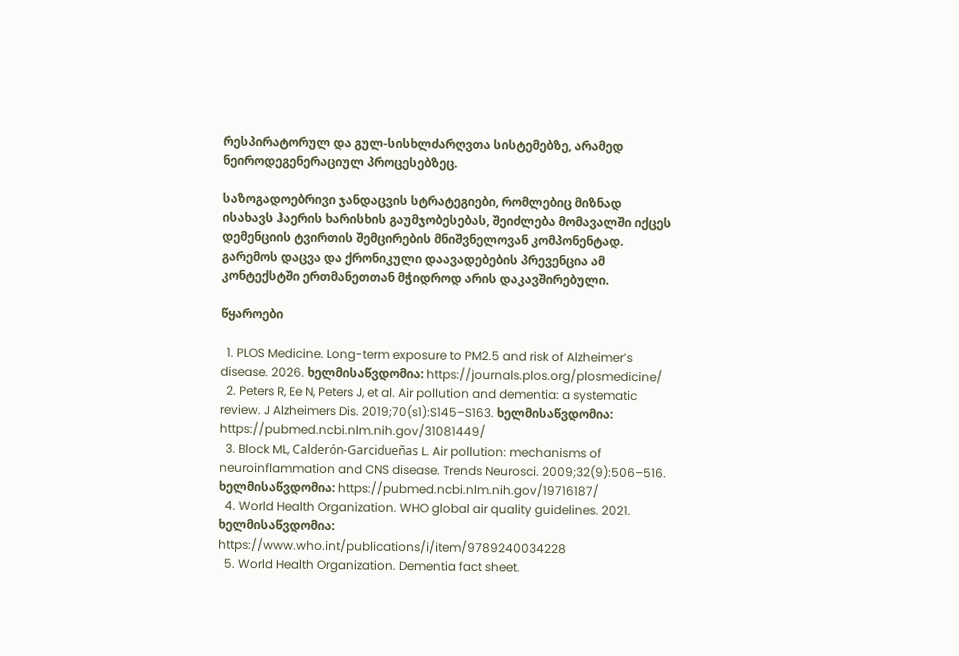რესპირატორულ და გულ-სისხლძარღვთა სისტემებზე, არამედ ნეიროდეგენერაციულ პროცესებზეც.

საზოგადოებრივი ჯანდაცვის სტრატეგიები, რომლებიც მიზნად ისახავს ჰაერის ხარისხის გაუმჯობესებას, შეიძლება მომავალში იქცეს დემენციის ტვირთის შემცირების მნიშვნელოვან კომპონენტად. გარემოს დაცვა და ქრონიკული დაავადებების პრევენცია ამ კონტექსტში ერთმანეთთან მჭიდროდ არის დაკავშირებული.

წყაროები

  1. PLOS Medicine. Long-term exposure to PM2.5 and risk of Alzheimer’s disease. 2026. ხელმისაწვდომია: https://journals.plos.org/plosmedicine/
  2. Peters R, Ee N, Peters J, et al. Air pollution and dementia: a systematic review. J Alzheimers Dis. 2019;70(s1):S145–S163. ხელმისაწვდომია: https://pubmed.ncbi.nlm.nih.gov/31081449/
  3. Block ML, Calderón-Garcidueñas L. Air pollution: mechanisms of neuroinflammation and CNS disease. Trends Neurosci. 2009;32(9):506–516. ხელმისაწვდომია: https://pubmed.ncbi.nlm.nih.gov/19716187/
  4. World Health Organization. WHO global air quality guidelines. 2021. ხელმისაწვდომია: https://www.who.int/publications/i/item/9789240034228
  5. World Health Organization. Dementia fact sheet.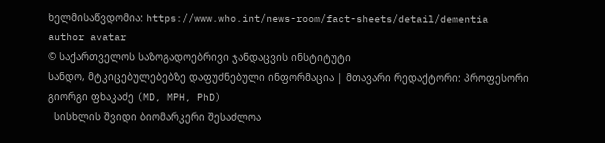ხელმისაწვდომია: https://www.who.int/news-room/fact-sheets/detail/dementia
author avatar
© საქართველოს საზოგადოებრივი ჯანდაცვის ინსტიტუტი
სანდო, მტკიცებულებებზე დაფუძნებული ინფორმაცია | მთავარი რედაქტორი: პროფესორი გიორგი ფხაკაძე (MD, MPH, PhD)
  სისხლის შვიდი ბიომარკერი შესაძლოა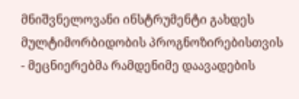მნიშვნელოვანი ინსტრუმენტი გახდეს მულტიმორბიდობის პროგნოზირებისთვის - მეცნიერებმა რამდენიმე დაავადების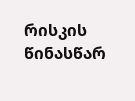რისკის წინასწარ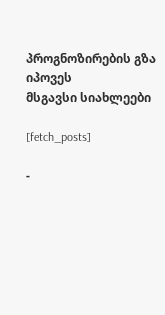პროგნოზირების გზა იპოვეს
მსგავსი სიახლეები

[fetch_posts]

-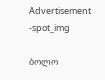Advertisement -spot_img

ბოლო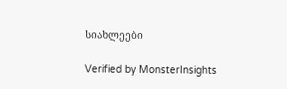სიახლეები

Verified by MonsterInsights